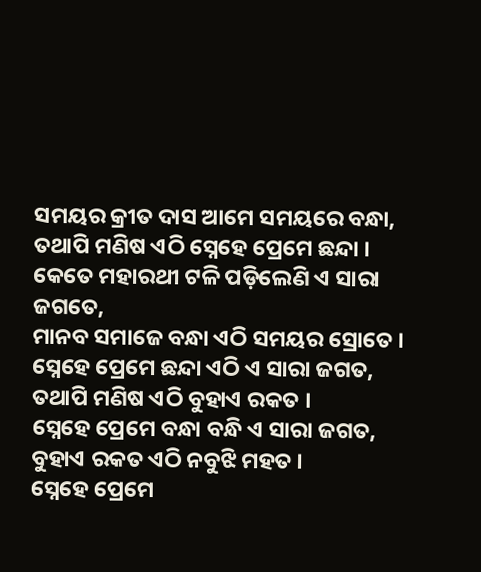ସମୟର କ୍ରୀତ ଦାସ ଆମେ ସମୟରେ ବନ୍ଧା,
ତଥାପି ମଣିଷ ଏଠି ସ୍ନେହେ ପ୍ରେମେ ଛନ୍ଦା ।
କେତେ ମହାରଥୀ ଟଳି ପଡ଼ିଲେଣି ଏ ସାରା ଜଗତେ,
ମାନବ ସମାଜେ ବନ୍ଧା ଏଠି ସମୟର ସ୍ରୋତେ ।
ସ୍ନେହେ ପ୍ରେମେ ଛନ୍ଦା ଏଠି ଏ ସାରା ଜଗତ,
ତଥାପି ମଣିଷ ଏଠି ବୁହାଏ ରକତ ।
ସ୍ନେହେ ପ୍ରେମେ ବନ୍ଧା ବନ୍ଧି ଏ ସାରା ଜଗତ,
ବୁହାଏ ରକତ ଏଠି ନବୁଝି ମହତ ।
ସ୍ନେହେ ପ୍ରେମେ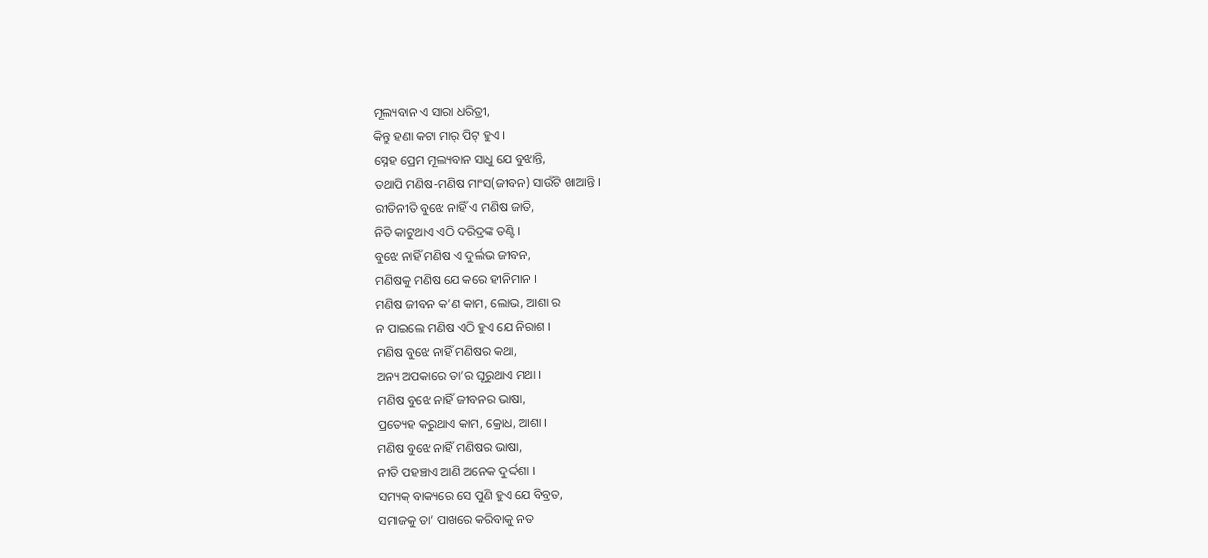ମୂଲ୍ୟବାନ ଏ ସାରା ଧରିତ୍ରୀ,
କିନ୍ତୁ ହଣା କଟା ମାର୍ ପିଟ୍ ହୁଏ ।
ସ୍ନେହ ପ୍ରେମ ମୂଲ୍ୟବାନ ସାଧୁ ଯେ ବୁଝାନ୍ତି,
ତଥାପି ମଣିଷ-ମଣିଷ ମାଂସ(ଜୀବନ) ସାଉଁଟି ଖାଆନ୍ତି ।
ରୀତିନୀତି ବୁଝେ ନାହିଁ ଏ ମଣିଷ ଜାତି,
ନିତି କାଟୁଥାଏ ଏଠି ଦରିଦ୍ରଙ୍କ ତଣ୍ଟି ।
ବୁଝେ ନାହିଁ ମଣିଷ ଏ ଦୁର୍ଲଭ ଜୀବନ,
ମଣିଷକୁ ମଣିଷ ଯେ କରେ ହୀନିମାନ ।
ମଣିଷ ଜୀବନ କ’ଣ କାମ, ଲୋଭ, ଆଶା ର
ନ ପାଇଲେ ମଣିଷ ଏଠି ହୁଏ ଯେ ନିରାଶ ।
ମଣିଷ ବୁଝେ ନାହିଁ ମଣିଷର କଥା,
ଅନ୍ୟ ଅପକାରେ ତା’ର ଘୂରୁଥାଏ ମଥା ।
ମଣିଷ ବୁଝେ ନାହିଁ ଜୀବନର ଭାଷା,
ପ୍ରତ୍ୟେହ କରୁଥାଏ କାମ, କ୍ରୋଧ, ଆଶା ।
ମଣିଷ ବୁଝେ ନାହିଁ ମଣିଷର ଭାଷା,
ନୀତି ପହଞ୍ଚାଏ ଆଣି ଅନେକ ଦୁର୍ଦ୍ଦଶା ।
ସମ୍ୟକ୍ ବାକ୍ୟରେ ସେ ପୁଣି ହୁଏ ଯେ ବିବ୍ରତ,
ସମାଜକୁ ତା’ ପାଖରେ କରିବାକୁ ନତ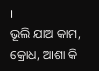।
ଭୂଲି ଯାଅ କାମ, କ୍ରୋଧ, ଆଶା କି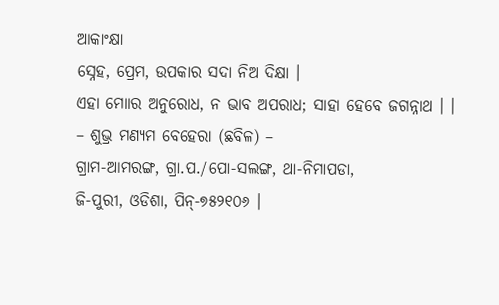ଆକାଂକ୍ଷା
ସ୍ନେହ, ପ୍ରେମ, ଉପକାର ସଦା ନିଅ ଦିକ୍ଷା ।
ଏହା ମୋାର ଅନୁରୋଧ, ନ ଭାବ ଅପରାଧ; ସାହା ହେବେ ଜଗନ୍ନାଥ । ।
– ଶୁଭ୍ର ମଣ୍ୟମ ବେହେରା (ଛବିଳ) –
ଗ୍ରାମ-ଆମରଙ୍ଗ, ଗ୍ରା.ପ./ପୋ-ସଲଙ୍ଗ, ଥା-ନିମାପଡା,
ଜି-ପୁରୀ, ଓଡିଶା, ପିନ୍-୭୫୨୧୦୬ ।